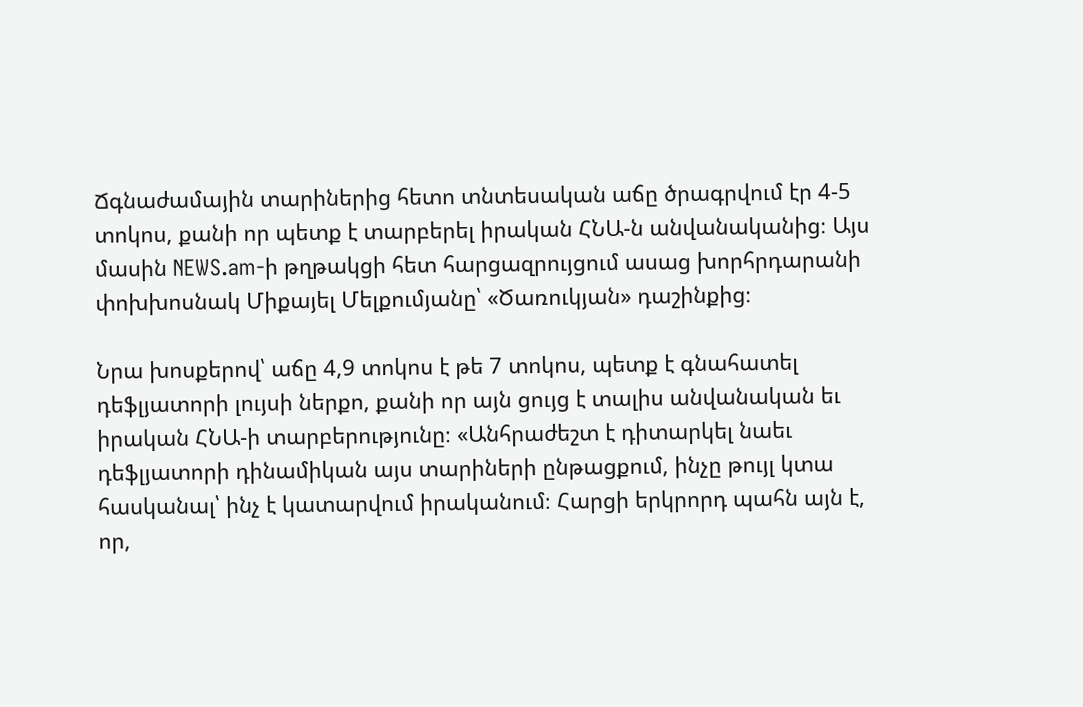Ճգնաժամային տարիներից հետո տնտեսական աճը ծրագրվում էր 4-5 տոկոս, քանի որ պետք է տարբերել իրական ՀՆԱ-ն անվանականից։ Այս մասին NEWS.am-ի թղթակցի հետ հարցազրույցում ասաց խորհրդարանի փոխխոսնակ Միքայել Մելքումյանը՝ «Ծառուկյան» դաշինքից։

Նրա խոսքերով՝ աճը 4,9 տոկոս է թե 7 տոկոս, պետք է գնահատել դեֆլյատորի լույսի ներքո, քանի որ այն ցույց է տալիս անվանական եւ իրական ՀՆԱ-ի տարբերությունը։ «Անհրաժեշտ է դիտարկել նաեւ դեֆլյատորի դինամիկան այս տարիների ընթացքում, ինչը թույլ կտա հասկանալ՝ ինչ է կատարվում իրականում։ Հարցի երկրորդ պահն այն է, որ,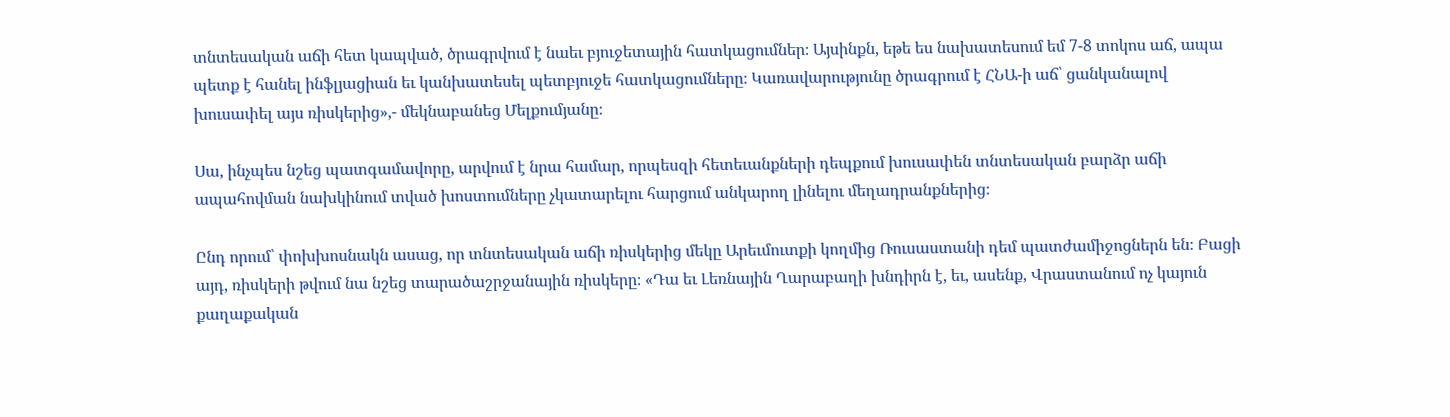տնտեսական աճի հետ կապված, ծրագրվում է նաեւ բյուջետային հատկացումներ։ Այսինքն, եթե ես նախատեսում եմ 7-8 տոկոս աճ, ապա պետք է հանել ինֆլյացիան եւ կանխատեսել պետբյուջե հատկացումները։ Կառավարությունը ծրագրում է ՀՆԱ-ի աճ՝ ցանկանալով խուսափել այս ռիսկերից»,- մեկնաբանեց Մելքումյանը։

Սա, ինչպես նշեց պատգամավորը, արվում է նրա համար, որպեսզի հետեւանքների դեպքում խուսափեն տնտեսական բարձր աճի ապահովման նախկինում տված խոստումները չկատարելու հարցում անկարող լինելու մեղադրանքներից։

Ընդ որում՝ փոխխոսնակն ասաց, որ տնտեսական աճի ռիսկերից մեկը Արեւմուտքի կողմից Ռուսաստանի դեմ պատժամիջոցներն են։ Բացի այդ, ռիսկերի թվում նա նշեց տարածաշրջանային ռիսկերը։ «Դա եւ Լեռնային Ղարաբաղի խնդիրն է, եւ, ասենք, Վրաստանում ոչ կայուն քաղաքական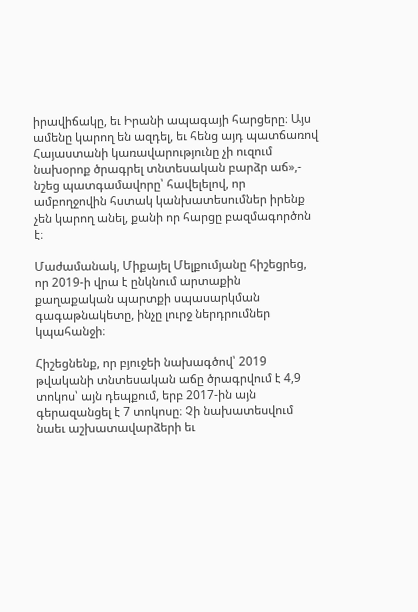իրավիճակը, եւ Իրանի ապագայի հարցերը։ Այս ամենը կարող են ազդել, եւ հենց այդ պատճառով Հայաստանի կառավարությունը չի ուզում նախօրոք ծրագրել տնտեսական բարձր աճ»,- նշեց պատգամավորը՝ հավելելով, որ ամբողջովին հստակ կանխատեսումներ իրենք չեն կարող անել, քանի որ հարցը բազմագործոն է։

Մաժամանակ, Միքայել Մելքումյանը հիշեցրեց, որ 2019-ի վրա է ընկնում արտաքին քաղաքական պարտքի սպասարկման գագաթնակետը, ինչը լուրջ ներդրումներ կպահանջի։

Հիշեցնենք, որ բյուջեի նախագծով՝ 2019 թվականի տնտեսական աճը ծրագրվում է 4,9 տոկոս՝ այն դեպքում, երբ 2017-ին այն գերազանցել է 7 տոկոսը։ Չի նախատեսվում նաեւ աշխատավարձերի եւ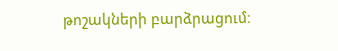թոշակների բարձրացում։